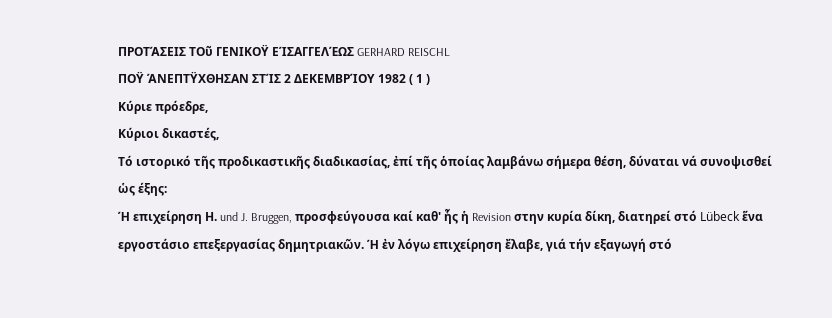ΠΡΟΤΆΣΕΙΣ ΤΟῦ ΓΕΝΙΚΟΫ ΕΊΣΑΓΓΕΛΈΩΣ GERHARD REISCHL
ΠΟΫ ΆΝΕΠΤΫΧΘΗΣΑΝ ΣΤΊΣ 2 ΔΕΚΕΜΒΡΊΟΥ 1982 ( 1 )
Κύριε πρόεδρε,
Κύριοι δικαστές,
Τό ιστορικό τῆς προδικαστικῆς διαδικασίας, ἐπί τῆς ὁποίας λαμβάνω σήμερα θέση, δύναται νά συνοψισθεί ὡς έξης:
Ή επιχείρηση Η. und J. Bruggen, προσφεύγουσα καί καθ' ἧς ἡ Revision στην κυρία δίκη, διατηρεί στό Lübeck ἕνα εργοστάσιο επεξεργασίας δημητριακῶν. Ή ἐν λόγω επιχείρηση ἔλαβε, γιά τήν εξαγωγή στό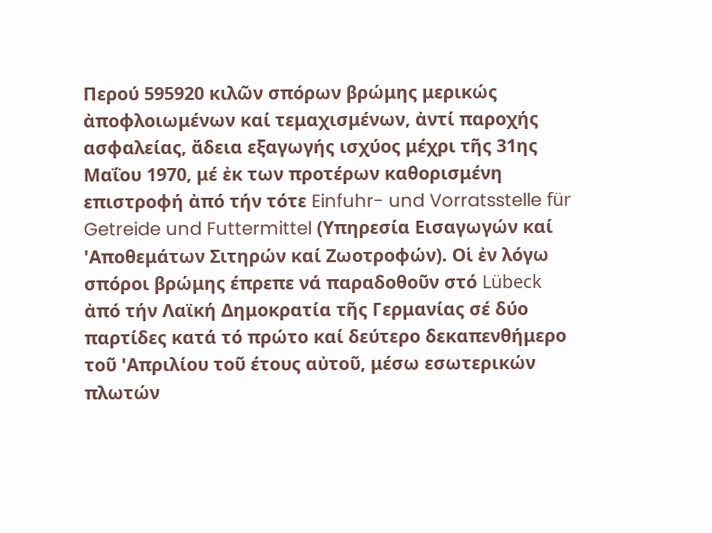Περού 595920 κιλῶν σπόρων βρώμης μερικώς ἀποφλοιωμένων καί τεμαχισμένων, ἀντί παροχής ασφαλείας, ἄδεια εξαγωγής ισχύος μέχρι τῆς 31ης Μαΐου 1970, μέ ἐκ των προτέρων καθορισμένη επιστροφή ἀπό τήν τότε Einfuhr- und Vorratsstelle für Getreide und Futtermittel (Υπηρεσία Εισαγωγών καί 'Αποθεμάτων Σιτηρών καί Ζωοτροφών). Οἱ ἐν λόγω σπόροι βρώμης έπρεπε νά παραδοθοῦν στό Lübeck ἀπό τήν Λαϊκή Δημοκρατία τῆς Γερμανίας σέ δύο παρτίδες κατά τό πρώτο καί δεύτερο δεκαπενθήμερο τοῦ 'Απριλίου τοῦ έτους αὐτοῦ, μέσω εσωτερικών πλωτών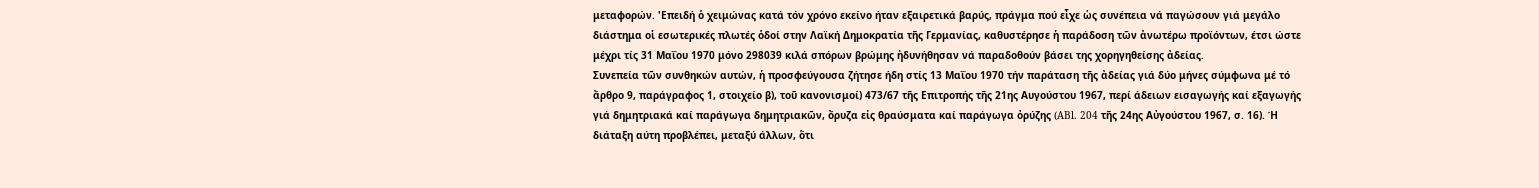μεταφορών. 'Επειδή ὁ χειμώνας κατά τόν χρόνο εκείνο ήταν εξαιρετικά βαρύς, πράγμα πού εἶχε ὡς συνέπεια νά παγώσουν γιά μεγάλο διάστημα οἱ εσωτερικές πλωτές ὁδοί στην Λαϊκή Δημοκρατία τῆς Γερμανίας, καθυστέρησε ἡ παράδοση τῶν ἀνωτέρω προϊόντων, έτσι ώστε μέχρι τίς 31 Μαΐου 1970 μόνο 298039 κιλά σπόρων βρώμης ἠδυνήθησαν νά παραδοθούν βάσει της χορηγηθείσης ἀδείας.
Συνεπεία τῶν συνθηκών αυτών, ἡ προσφεύγουσα ζήτησε ήδη στίς 13 Μαΐου 1970 τήν παράταση τῆς ἀδείας γιά δύο μήνες σύμφωνα μέ τό ἄρθρο 9, παράγραφος 1, στοιχείο β), τοῦ κανονισμοί) 473/67 τῆς Επιτροπής τῆς 21ης Αυγούστου 1967, περί άδειων εισαγωγής καί εξαγωγής γιά δημητριακά καί παράγωγα δημητριακῶν, ὄρυζα εἰς θραύσματα καί παράγωγα ὀρύζης (ABl. 204 τῆς 24ης Αὐγούστου 1967, σ. 16). Ή διάταξη αύτη προβλέπει, μεταξύ άλλων, ὅτι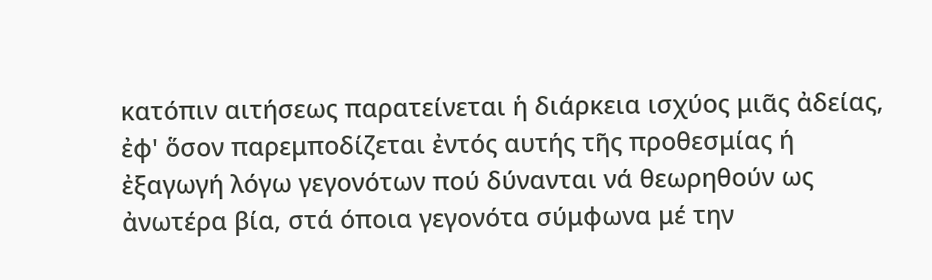κατόπιν αιτήσεως παρατείνεται ἡ διάρκεια ισχύος μιᾶς ἀδείας, ἐφ' ὅσον παρεμποδίζεται ἐντός αυτής τῆς προθεσμίας ή ἐξαγωγή λόγω γεγονότων πού δύνανται νά θεωρηθούν ως ἀνωτέρα βία, στά όποια γεγονότα σύμφωνα μέ την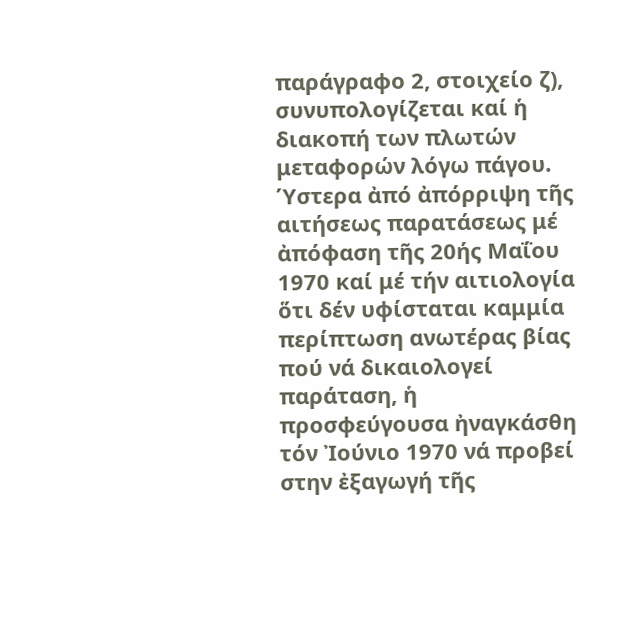παράγραφο 2, στοιχείο ζ), συνυπολογίζεται καί ἡ διακοπή των πλωτών μεταφορών λόγω πάγου.
Ύστερα ἀπό ἀπόρριψη τῆς αιτήσεως παρατάσεως μέ ἀπόφαση τῆς 20ής Μαΐου 1970 καί μέ τήν αιτιολογία ὅτι δέν υφίσταται καμμία περίπτωση ανωτέρας βίας πού νά δικαιολογεί παράταση, ἡ προσφεύγουσα ἠναγκάσθη τόν Ἰούνιο 1970 νά προβεί στην ἐξαγωγή τῆς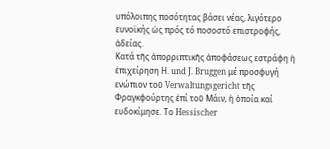υπόλοιπης ποσότητας βάσει νέας, λιγότερο ευνοϊκής ὡς πρός τό ποσοστό επιστροφής, ἀδείας.
Κατά τῆς ἀπορριπτικῆς ἀποφάσεως εστράφη ἡ ἐπιχείρηση Η. und J. Bruggen μέ προσφυγή ενώπιον τοῦ Verwaltungsgericht τῆς Φραγκφούρτης ἐπί τοῦ Μάιν, ἡ ὁποία καί ευδοκίμησε. Το Hessischer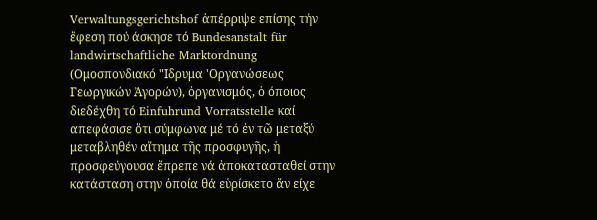Verwaltungsgerichtshof ἀπέρριψε επίσης τήν ἔφεση πού άσκησε τό Bundesanstalt für landwirtschaftliche Marktordnung (Ομοσπονδιακό "Ιδρυμα 'Οργανώσεως Γεωργικών Ἀγορών), ὀργανισμός, ὁ όποιος διεδέχθη τό Einfuhrund Vorratsstelle καί απεφάσισε ὅτι σύμφωνα μέ τό ἐν τῶ μεταξύ μεταβληθέν αἴτημα τῆς προσφυγῆς, ἡ προσφεύγουσα ἔπρεπε νά ἀποκατασταθεί στην κατάσταση στην ὁποία θά εὑρίσκετο ἄν είχε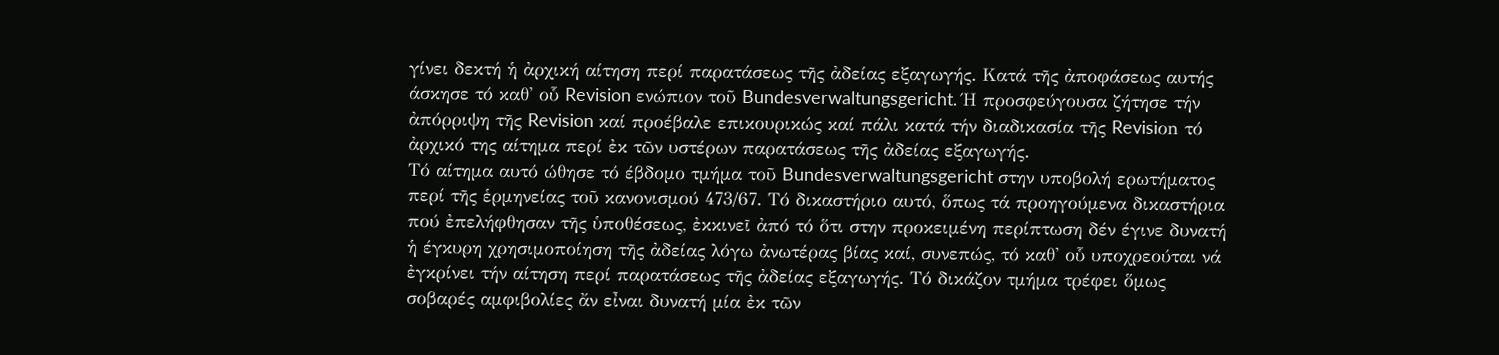γίνει δεκτή ἡ ἀρχική αίτηση περί παρατάσεως τῆς ἀδείας εξαγωγής. Κατά τῆς ἀποφάσεως αυτής άσκησε τό καθ' οὗ Revision ενώπιον τοῦ Bundesverwaltungsgericht. Ή προσφεύγουσα ζήτησε τήν ἀπόρριψη τῆς Revision καί προέβαλε επικουρικώς καί πάλι κατά τήν διαδικασία τῆς Revisiοn τό ἀρχικό της αίτημα περί ἐκ τῶν υστέρων παρατάσεως τῆς ἀδείας εξαγωγής.
Τό αίτημα αυτό ώθησε τό έβδομο τμήμα τοῦ Bundesverwaltungsgericht στην υποβολή ερωτήματος περί τῆς ἑρμηνείας τοῦ κανονισμού 473/67. Τό δικαστήριο αυτό, ὅπως τά προηγούμενα δικαστήρια πού ἐπελήφθησαν τῆς ὑποθέσεως, ἐκκινεῖ ἀπό τό ὅτι στην προκειμένη περίπτωση δέν έγινε δυνατή ἡ έγκυρη χρησιμοποίηση τῆς ἀδείας λόγω ἀνωτέρας βίας καί, συνεπώς, τό καθ' οὗ υποχρεούται νά ἐγκρίνει τήν αίτηση περί παρατάσεως τῆς ἀδείας εξαγωγής. Τό δικάζον τμήμα τρέφει ὅμως σοβαρές αμφιβολίες ἄν εἶναι δυνατή μία ἐκ τῶν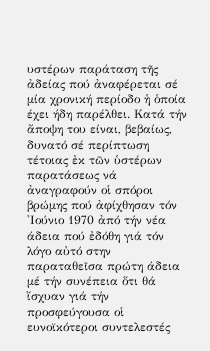υστέρων παράταση τῆς ἀδείας πού ἀναφέρεται σέ μία χρονική περίοδο ἡ ὁποία έχει ήδη παρέλθει. Κατά τήν ἄποψη του είναι, βεβαίως, δυνατό σέ περίπτωση τέτοιας ἐκ τῶν ὑστέρων παρατάσεως νά ἀναγραφούν οἱ σπόροι βρώμης πού ἀφίχθησαν τόν 'Ιούνιο 1970 ἀπό τήν νέα άδεια πού ἐδόθη γιά τόν λόγο αὐτό στην παραταθεῖσα πρώτη άδεια μέ τήν συνέπεια ὅτι θά ἴσχυαν γιά τήν προσφεύγουσα οἱ ευνοϊκότεροι συντελεστές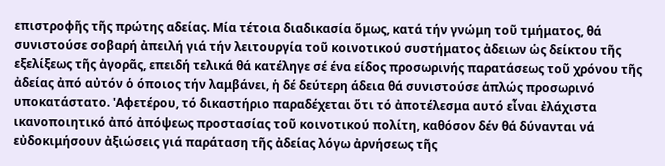επιστροφῆς τῆς πρώτης αδείας. Μία τέτοια διαδικασία ὅμως, κατά τήν γνώμη τοῦ τμήματος, θά συνιστούσε σοβαρή ἀπειλή γιά τήν λειτουργία τοῦ κοινοτικού συστήματος ἀδειων ὡς δείκτου τῆς εξελίξεως τῆς ἀγορᾶς, επειδή τελικά θά κατέληγε σέ ένα είδος προσωρινής παρατάσεως τοῦ χρόνου τῆς ἀδείας ἀπό αὐτόν ὁ όποιος τήν λαμβάνει, ἡ δέ δεύτερη άδεια θά συνιστούσε ἁπλώς προσωρινό υποκατάστατο. 'Αφετέρου, τό δικαστήριο παραδέχεται ὅτι τό ἀποτέλεσμα αυτό εἶναι ἐλάχιστα ικανοποιητικό ἀπό ἀπόψεως προστασίας τοῦ κοινοτικού πολίτη, καθόσον δέν θά δύνανται νά εὐδοκιμήσουν ἀξιώσεις γιά παράταση τῆς ἀδείας λόγω ἀρνήσεως τῆς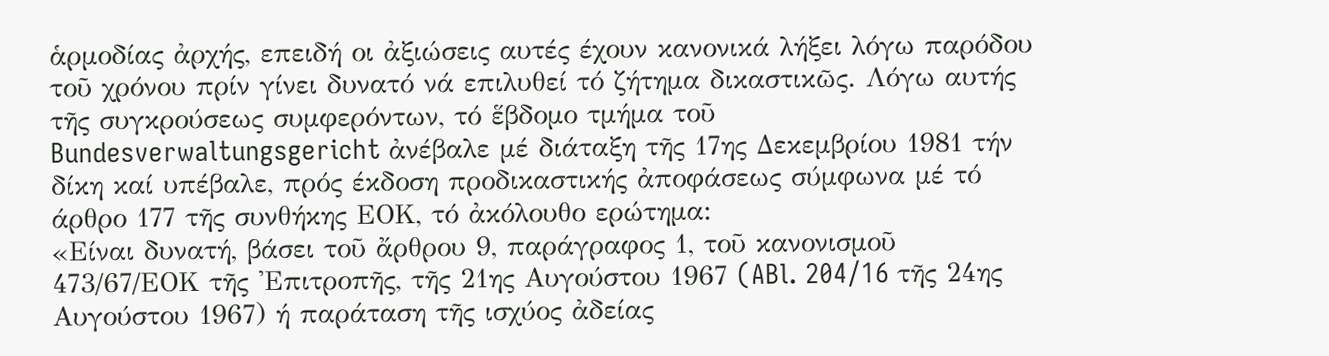ἁρμοδίας ἀρχής, επειδή οι ἀξιώσεις αυτές έχουν κανονικά λήξει λόγω παρόδου τοῦ χρόνου πρίν γίνει δυνατό νά επιλυθεί τό ζήτημα δικαστικῶς. Λόγω αυτής τῆς συγκρούσεως συμφερόντων, τό ἕβδομο τμήμα τοῦ Bundesverwaltungsgericht ἀνέβαλε μέ διάταξη τῆς 17ης Δεκεμβρίου 1981 τήν δίκη καί υπέβαλε, πρός έκδοση προδικαστικής ἀποφάσεως σύμφωνα μέ τό άρθρο 177 τῆς συνθήκης ΕΟΚ, τό ἀκόλουθο ερώτημα:
«Είναι δυνατή, βάσει τοῦ ἄρθρου 9, παράγραφος 1, τοῦ κανονισμοῦ 473/67/ΕΟΚ τῆς 'Επιτροπῆς, τῆς 21ης Αυγούστου 1967 (ABl. 204/16 τῆς 24ης Αυγούστου 1967) ή παράταση τῆς ισχύος ἀδείας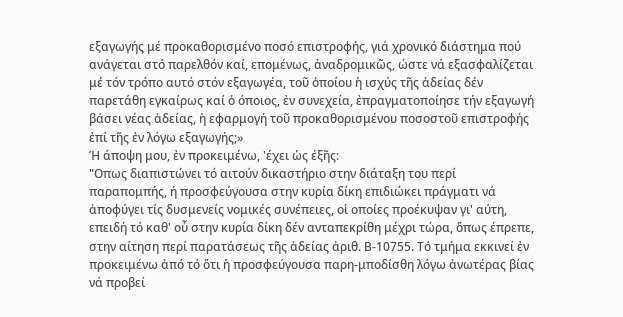εξαγωγής μέ προκαθορισμένο ποσό επιστροφής, γιά χρονικό διάστημα πού ανάγεται στό παρελθόν καί, επομένως, ἀναδρομικῶς, ώστε νά εξασφαλίζεται μέ τόν τρόπο αυτό στόν εξαγωγέα, τοῦ ὁποίου ἡ ισχύς τῆς ἀδείας δέν παρετάθη εγκαίρως καί ὁ όποιος, ἐν συνεχεία, ἐπραγματοποίησε τήν εξαγωγή βάσει νέας ἀδείας, ἡ εφαρμογή τοῦ προκαθορισμένου ποσοστοῦ επιστροφής ἐπί τῆς ἐν λόγω εξαγωγής;»
Ή άποψη μου, ἐν προκειμένω, 'έχει ὡς έξῆς:
"Οπως διαπιστώνει τό αιτούν δικαστήριο στην διάταξη του περί παραπομπής, ή προσφεύγουσα στην κυρία δίκη επιδιώκει πράγματι νά ἀποφύγει τίς δυσμενείς νομικές συνέπειες, οἱ οποίες προέκυψαν γι' αύτη, επειδή τό καθ' οὗ στην κυρία δίκη δέν ανταπεκρίθη μέχρι τώρα, ὅπως έπρεπε, στην αίτηση περί παρατάσεως τῆς ἀδείας ἀριθ. Β-10755. Τό τμήμα εκκινεί ἐν προκειμένω ἀπό τό ὅτι ἡ προσφεύγουσα παρη-μποδίσθη λόγω ἀνωτέρας βίας νά προβεί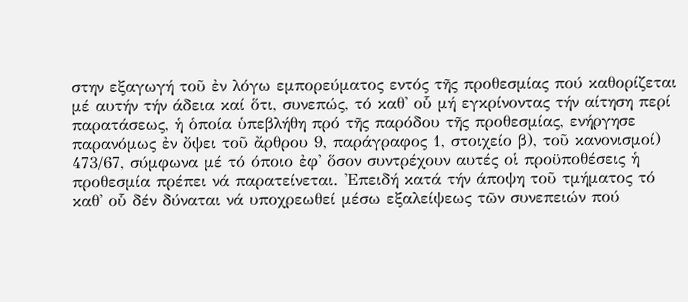στην εξαγωγή τοῦ ἐν λόγω εμπορεύματος εντός τῆς προθεσμίας πού καθορίζεται μέ αυτήν τήν άδεια καί ὅτι, συνεπώς, τό καθ' οὗ μή εγκρίνοντας τήν αίτηση περί παρατάσεως, ἡ ὁποία ὑπεβλήθη πρό τῆς παρόδου τῆς προθεσμίας, ενήργησε παρανόμως ἐν ὄψει τοῦ ἄρθρου 9, παράγραφος 1, στοιχείο β), τοῦ κανονισμοί) 473/67, σύμφωνα μέ τό όποιο ἐφ' ὅσον συντρέχουν αυτές οἱ προϋποθέσεις ἡ προθεσμία πρέπει νά παρατείνεται. 'Επειδή κατά τήν άποψη τοῦ τμήματος τό καθ' οὗ δέν δύναται νά υποχρεωθεί μέσω εξαλείψεως τῶν συνεπειών πού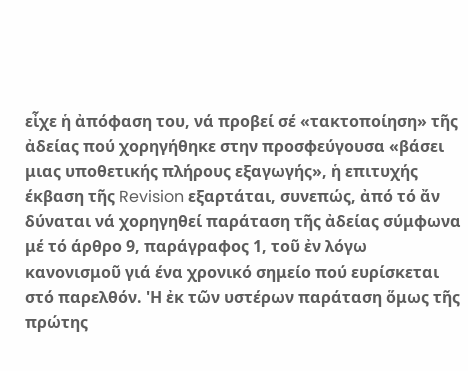εἶχε ἡ ἀπόφαση του, νά προβεί σέ «τακτοποίηση» τῆς ἀδείας πού χορηγήθηκε στην προσφεύγουσα «βάσει μιας υποθετικής πλήρους εξαγωγής», ἡ επιτυχής έκβαση τῆς Revision εξαρτάται, συνεπώς, ἀπό τό ἄν δύναται νά χορηγηθεί παράταση τῆς ἀδείας σύμφωνα μέ τό άρθρο 9, παράγραφος 1, τοῦ ἐν λόγω κανονισμοῦ γιά ένα χρονικό σημείο πού ευρίσκεται στό παρελθόν. 'Η ἐκ τῶν υστέρων παράταση ὅμως τῆς πρώτης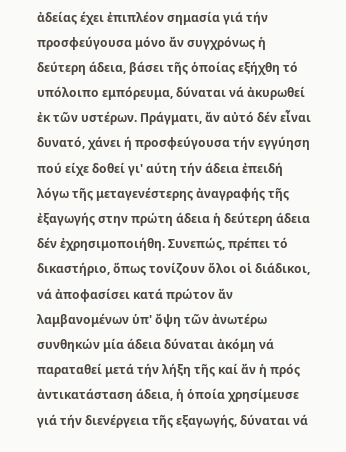ἀδείας έχει ἐπιπλέον σημασία γιά τήν προσφεύγουσα μόνο ἄν συγχρόνως ἡ δεύτερη άδεια, βάσει τῆς ὁποίας εξήχθη τό υπόλοιπο εμπόρευμα, δύναται νά ἀκυρωθεί ἐκ τῶν υστέρων. Πράγματι, ἄν αὐτό δέν εἶναι δυνατό, χάνει ή προσφεύγουσα τήν εγγύηση πού είχε δοθεί γι' αύτη τήν άδεια ἐπειδή λόγω τῆς μεταγενέστερης ἀναγραφής τῆς ἐξαγωγής στην πρώτη άδεια ἡ δεύτερη άδεια δέν ἐχρησιμοποιήθη. Συνεπώς, πρέπει τό δικαστήριο, ὅπως τονίζουν ὅλοι οἱ διάδικοι, νά ἀποφασίσει κατά πρώτον ἄν λαμβανομένων ὑπ' ὄψη τῶν ἀνωτέρω συνθηκών μία άδεια δύναται ἀκόμη νά παραταθεί μετά τήν λήξη τῆς καί ἄν ἡ πρός ἀντικατάσταση άδεια, ἡ ὁποία χρησίμευσε γιά τήν διενέργεια τῆς εξαγωγής, δύναται νά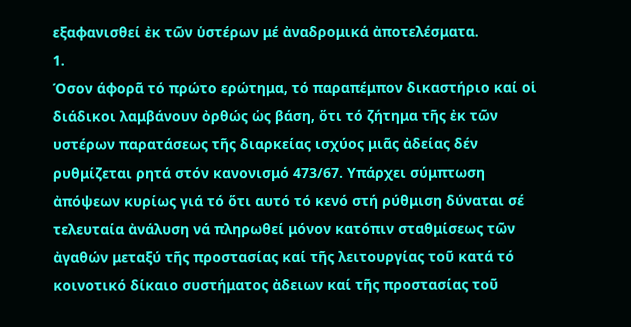εξαφανισθεί ἐκ τῶν ὑστέρων μέ ἀναδρομικά ἀποτελέσματα.
1.
Όσον άφορᾶ τό πρώτο ερώτημα, τό παραπέμπον δικαστήριο καί οἱ διάδικοι λαμβάνουν ὀρθώς ὡς βάση, ὅτι τό ζήτημα τῆς ἐκ τῶν υστέρων παρατάσεως τῆς διαρκείας ισχύος μιᾶς ἀδείας δέν ρυθμίζεται ρητά στόν κανονισμό 473/67. Υπάρχει σύμπτωση ἀπόψεων κυρίως γιά τό ὅτι αυτό τό κενό στή ρύθμιση δύναται σέ τελευταία ἀνάλυση νά πληρωθεί μόνον κατόπιν σταθμίσεως τῶν ἀγαθών μεταξύ τῆς προστασίας καί τῆς λειτουργίας τοῦ κατά τό κοινοτικό δίκαιο συστήματος ἀδειων καί τῆς προστασίας τοῦ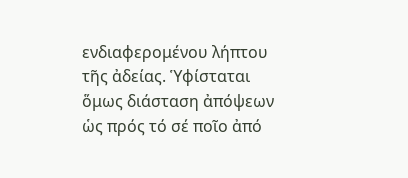ενδιαφερομένου λήπτου τῆς ἀδείας. Ὑφίσταται ὅμως διάσταση ἀπόψεων ὡς πρός τό σέ ποῖο ἀπό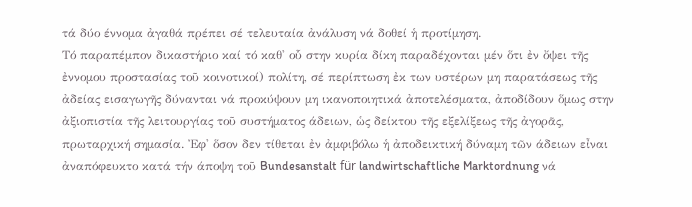τά δύο έννομα ἀγαθά πρέπει σέ τελευταία ἀνάλυση νά δοθεί ἡ προτίμηση.
Τό παραπέμπον δικαστήριο καί τό καθ' οὗ στην κυρία δίκη παραδέχονται μέν ὅτι ἐν ὄψει τῆς ἐννομου προστασίας τοῦ κοινοτικοί) πολίτη, σέ περίπτωση ἐκ των υστέρων μη παρατάσεως τῆς ἀδείας εισαγωγῆς δύνανται νά προκύψουν μη ικανοποιητικά ἀποτελέσματα, ἀποδίδουν ὅμως στην ἀξιοπιστία τῆς λειτουργίας τοῦ συστήματος άδειων, ὡς δείκτου τῆς εξελίξεως τῆς ἀγορᾶς, πρωταρχική σημασία. Ἐφ' ὅσον δεν τίθεται ἐν ἀμφιβόλω ἡ ἀποδεικτική δύναμη τῶν άδειων εἶναι ἀναπόφευκτο κατά τήν άποψη τοῦ Bundesanstalt für landwirtschaftliche Marktordnung νά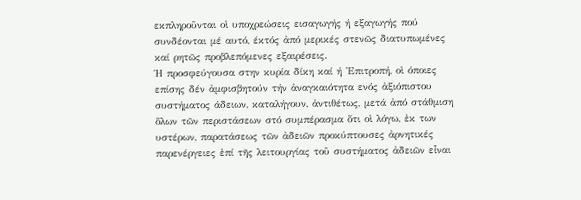εκπληροῦνται οἱ υποχρεώσεις εισαγωγής ή εξαγωγής πού συνδέονται μέ αυτό, έκτός ἀπό μερικές στενῶς διατυπωμένες καί ρητῶς προβλεπόμενες εξαιρέσεις.
Ή προσφεύγουσα στην κυρία δίκη καί ή 'Επιτροπή, οἱ όποιες επίσης δέν ἀμφισβητούν τήν ἀναγκαιότητα ενός ἀξιόπιστου συστήματος άδειων, καταλήγουν, ἀντιθέτως, μετά ἀπό στάθμιση ὅλων τῶν περιστάσεων στό συμπέρασμα ὅτι οἱ λόγω, ἐκ των υστέρων, παρατάσεως τῶν ἀδειῶν προκύπτουσες ἀρνητικές παρενέργειες ἐπί τῆς λειτουργίας τοῦ συστήματος ἀδειῶν εἶναι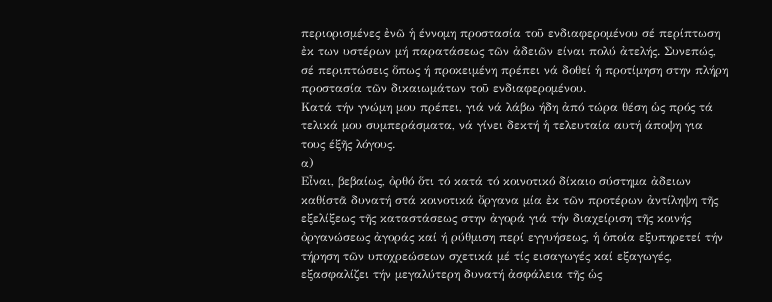περιορισμένες ἐνῶ ἡ έννομη προστασία τοῦ ενδιαφερομένου σέ περίπτωση ἐκ των υστέρων μή παρατάσεως τῶν ἀδειῶν είναι πολύ ἀτελής. Συνεπώς, σέ περιπτώσεις ὅπως ή προκειμένη πρέπει νά δοθεί ἡ προτίμηση στην πλήρη προστασία τῶν δικαιωμάτων τοῦ ενδιαφερομένου.
Κατά τήν γνώμη μου πρέπει, γιά νά λάβω ήδη ἀπό τώρα θέση ὡς πρός τά τελικά μου συμπεράσματα, νά γίνει δεκτή ἡ τελευταία αυτή άποψη για τους έξῆς λόγους.
α)
Εἶναι, βεβαίως, ὀρθό ὅτι τό κατά τό κοινοτικό δίκαιο σύστημα ἀδειων καθίστᾶ δυνατή στά κοινοτικά ὄργανα μία ἐκ τῶν προτέρων ἀντίληψη τῆς εξελίξεως τῆς καταστάσεως στην ἀγορά γιά τήν διαχείριση τῆς κοινής ὀργανώσεως ἀγοράς καί ή ρύθμιση περί εγγυήσεως, ἡ ὁποία εξυπηρετεί τήν τήρηση τῶν υποχρεώσεων σχετικά μέ τίς εισαγωγές καί εξαγωγές, εξασφαλίζει τήν μεγαλύτερη δυνατή ἀσφάλεια τῆς ὡς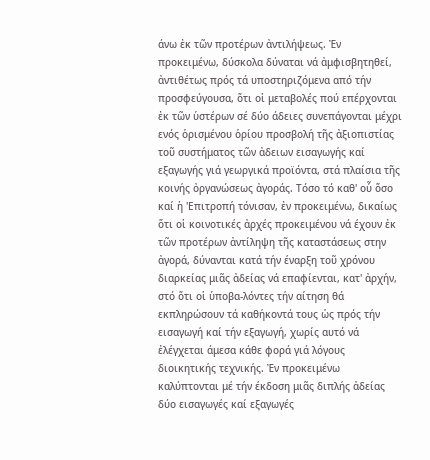άνω ἐκ τῶν προτέρων ἀντιλήψεως. Ἐν προκειμένω, δύσκολα δύναται νά ἀμφισβητηθεί, ἀντιθέτως πρός τά υποστηριζόμενα από τήν προσφεύγουσα, ὅτι οἱ μεταβολές πού επέρχονται ἐκ τῶν ὑστέρων σέ δύο άδειες συνεπάγονται μέχρι ενός ὁρισμένου ὁρίου προσβολή τῆς ἀξιοπιστίας τοῦ συστήματος τῶν ἀδειων εισαγωγής καί εξαγωγής γιά γεωργικά προϊόντα, στά πλαίσια τῆς κοινής ὀργανώσεως ἀγοράς. Τόσο τό καθ' οὗ ὅσο καί ἡ 'Επιτροπή τόνισαν, ἐν προκειμένω, δικαίως ὅτι οἱ κοινοτικές ἀρχές προκειμένου νά έχουν ἐκ τῶν προτέρων ἀντίληψη τῆς καταστάσεως στην ἀγορά, δύνανται κατά τήν έναρξη τοῦ χρόνου διαρκείας μιᾶς ἀδείας νά επαφίενται, κατ' ἀρχήν, στό ὅτι οἱ ὑποβα-λόντες τήν αίτηση θά εκπληρώσουν τά καθήκοντά τους ὡς πρός τήν εισαγωγή καί τήν εξαγωγή, χωρίς αυτό νά ἐλέγχεται άμεσα κάθε φορά γιά λόγους διοικητικής τεχνικής. Ἐν προκειμένω καλύπτονται μέ τήν έκδοση μιᾶς διπλής ἀδείας δύο εισαγωγές καί εξαγωγές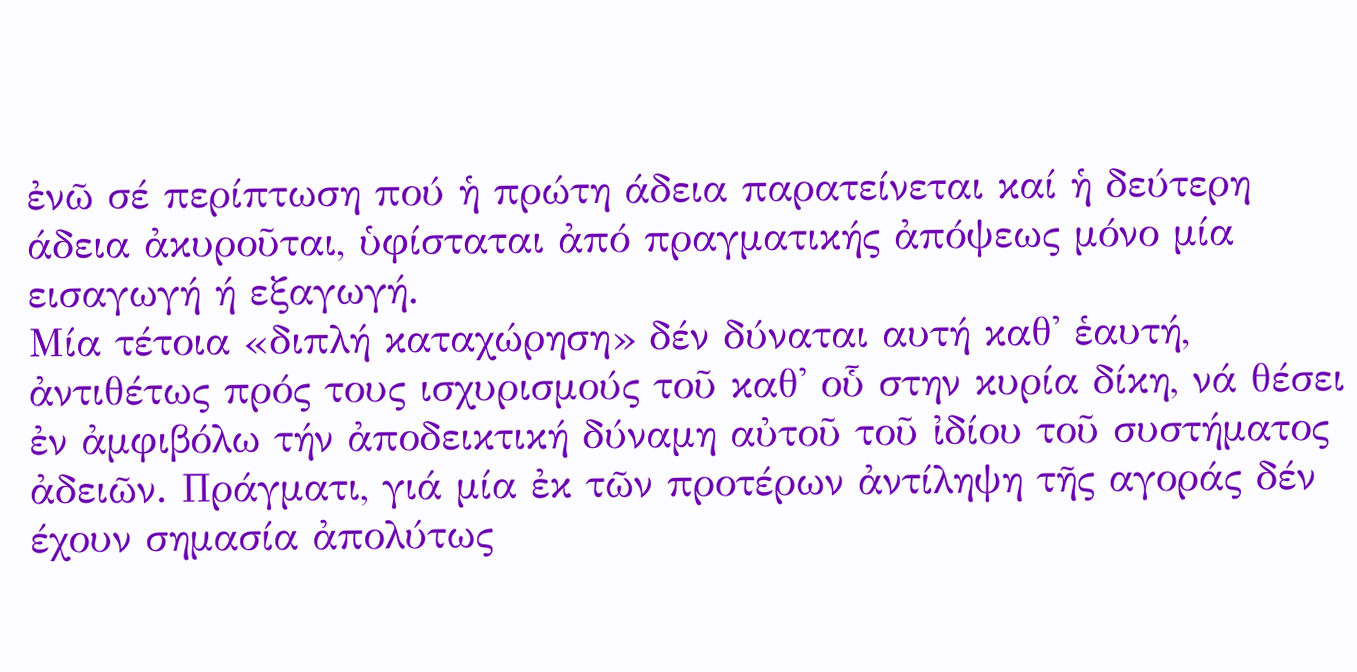ἐνῶ σέ περίπτωση πού ἡ πρώτη άδεια παρατείνεται καί ἡ δεύτερη άδεια ἀκυροῦται, ὑφίσταται ἀπό πραγματικής ἀπόψεως μόνο μία εισαγωγή ή εξαγωγή.
Μία τέτοια «διπλή καταχώρηση» δέν δύναται αυτή καθ' ἑαυτή, ἀντιθέτως πρός τους ισχυρισμούς τοῦ καθ' οὗ στην κυρία δίκη, νά θέσει ἐν ἀμφιβόλω τήν ἀποδεικτική δύναμη αὐτοῦ τοῦ ἰδίου τοῦ συστήματος ἀδειῶν. Πράγματι, γιά μία ἐκ τῶν προτέρων ἀντίληψη τῆς αγοράς δέν έχουν σημασία ἀπολύτως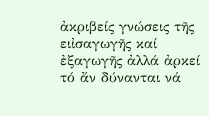ἀκριβείς γνώσεις τῆς ειἰσαγωγῆς καί ἐξαγωγῆς ἀλλά ἀρκεί τό ἄν δύνανται νά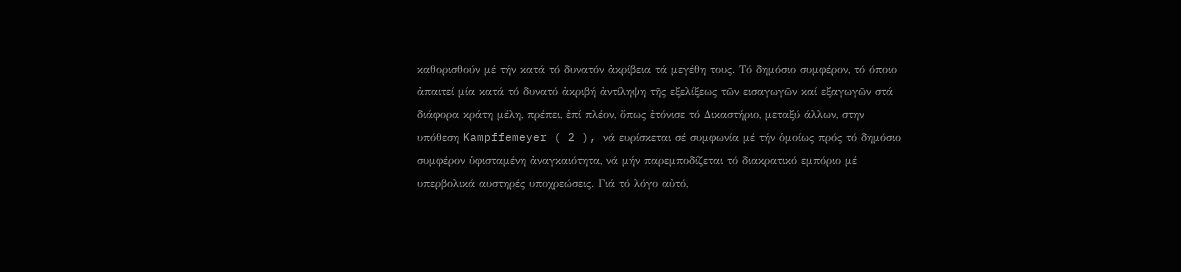καθορισθούν μέ τήν κατά τό δυνατόν ἀκρίβεια τά μεγέθη τους. Τό δημόσιο συμφέρον, τό όποιο ἀπαιτεί μία κατά τό δυνατό ἀκριβή ἀντίληψη τῆς εξελίξεως τῶν εισαγωγῶν καί εξαγωγῶν στά διάφορα κράτη μέλη, πρέπει, ἐπί πλέον, ὅπως ἐτόνισε τό Δικαστήριο, μεταξύ άλλων, στην υπόθεση Kampffemeyer ( 2 ), νά ευρίσκεται σέ συμφωνία μέ τήν ὁμοίως πρός τό δημόσιο συμφέρον ὑφισταμένη ἀναγκαιότητα, νά μήν παρεμποδίζεται τό διακρατικό εμπόριο μέ υπερβολικά αυστηρές υποχρεώσεις. Γιά τό λόγο αὐτό,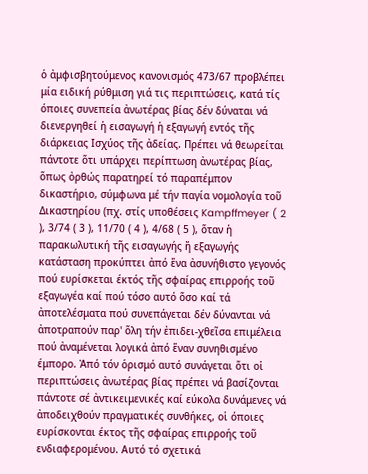ὁ ἀμφισβητούμενος κανονισμός 473/67 προβλέπει μία ειδική ρύθμιση γιά τις περιπτώσεις, κατά τίς όποιες συνεπεία ἀνωτέρας βίας δέν δύναται νά διενεργηθεί ἡ εισαγωγή ἡ εξαγωγή εντός τῆς διάρκειας Ισχύος τῆς ἀδείας. Πρέπει νά θεωρείται πάντοτε ὅτι υπάρχει περίπτωση ἀνωτέρας βίας, ὅπως ὀρθώς παρατηρεί τό παραπέμπον δικαστήριο, σύμφωνα μέ τήν παγία νομολογία τοῦ Δικαστηρίου (πχ. στίς υποθέσεις Kampffmeyer ( 2 ), 3/74 ( 3 ), 11/70 ( 4 ), 4/68 ( 5 ), ὅταν ἡ παρακωλυτική τῆς εισαγωγής ἤ εξαγωγής κατάσταση προκύπτει ἀπό ἕνα ἀσυνήθιστο γεγονός πού ευρίσκεται έκτός τῆς σφαίρας επιρροής τοῦ εξαγωγέα καί πού τόσο αυτό ὅσο καί τά ἀποτελέσματα πού συνεπάγεται δέν δύνανται νά ἀποτραπούν παρ' ὅλη τήν ἐπιδει-χθεῖσα επιμέλεια πού ἀναμένεται λογικά ἀπό ἕναν συνηθισμένο έμπορο. Ἀπό τόν ὁρισμό αυτό συνάγεται ὅτι οἱ περιπτώσεις ἀνωτέρας βίας πρέπει νά βασίζονται πάντοτε σέ ἀντικειμενικές καί εύκολα δυνάμενες νά ἀποδειχθούν πραγματικές συνθήκες, οἱ όποιες ευρίσκονται έκτος τῆς σφαίρας επιρροής τοῦ ενδιαφερομένου. Αυτό τό σχετικά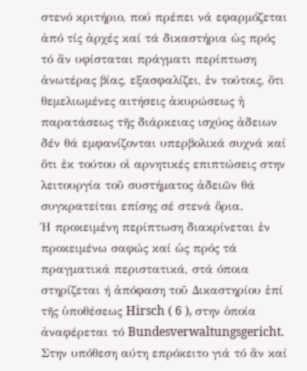στενό κριτήριο, πού πρέπει νά εφαρμόζεται ἀπό τίς ἀρχές καί τά δικαστήρια ὡς πρός τό ἄν υφίσταται πράγματι περίπτωση ἀνωτέρας βίας, εξασφαλίζει, ἐν τούτοις, ὅτι θεμελιωμένες αιτήσεις ἀκυρώσεως ἡ παρατάσεως τῆς διάρκειας ισχύος ἀδειων δέν θά εμφανίζονται υπερβολικά συχνά καί ὅτι ἐκ τούτου οἱ αρνητικές επιπτώσεις στην λειτουργία τοῦ συστήματος ἀδειῶν θά συγκρατείται επίσης σέ στενά ὅρια.
Ή προκειμένη περίπτωση διακρίνεται ἐν προκειμένω σαφώς καί ὡς πρός τά πραγματικά περιστατικά, στά όποια στηρίζεται ή ἀπόφαση τοῦ Δικαστηρίου ἐπί τῆς ὑποθέσεως Hirsch ( 6 ), στην ὁποία ἀναφέρεται τό Bundesverwaltungsgericht. Στην υπόθεση αύτη επρόκειτο γιά τό ἄν καί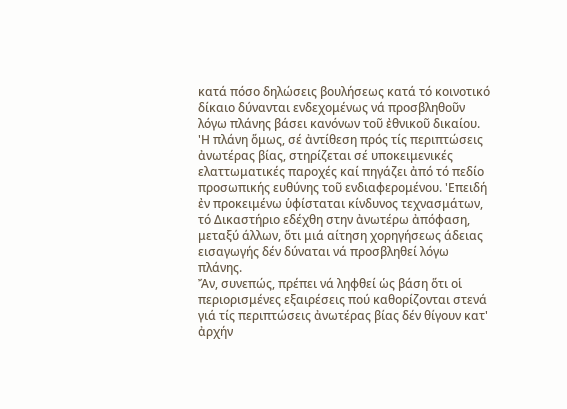κατά πόσο δηλώσεις βουλήσεως κατά τό κοινοτικό δίκαιο δύνανται ενδεχομένως νά προσβληθοῦν λόγω πλάνης βάσει κανόνων τοῦ ἐθνικοῦ δικαίου. 'Η πλάνη ὅμως, σέ ἀντίθεση πρός τίς περιπτώσεις ἀνωτέρας βίας, στηρίζεται σέ υποκειμενικές ελαττωματικές παροχές καί πηγάζει ἀπό τό πεδίο προσωπικής ευθύνης τοῦ ενδιαφερομένου. 'Επειδή ἐν προκειμένω ὑφίσταται κίνδυνος τεχνασμάτων, τό Δικαστήριο εδέχθη στην ἀνωτέρω ἀπόφαση, μεταξύ άλλων, ὅτι μιά αίτηση χορηγήσεως άδειας εισαγωγής δέν δύναται νά προσβληθεί λόγω πλάνης.
Ἄν, συνεπώς, πρέπει νά ληφθεί ὡς βάση ὅτι οἱ περιορισμένες εξαιρέσεις πού καθορίζονται στενά γιά τίς περιπτώσεις ἀνωτέρας βίας δέν θίγουν κατ' ἀρχήν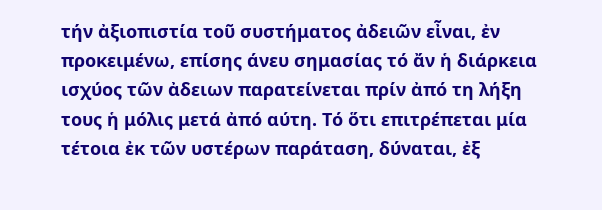τήν ἀξιοπιστία τοῦ συστήματος ἀδειῶν εἶναι, ἐν προκειμένω, επίσης άνευ σημασίας τό ἄν ἡ διάρκεια ισχύος τῶν ἀδειων παρατείνεται πρίν ἀπό τη λήξη τους ἡ μόλις μετά ἀπό αύτη. Τό ὅτι επιτρέπεται μία τέτοια ἐκ τῶν υστέρων παράταση, δύναται, ἐξ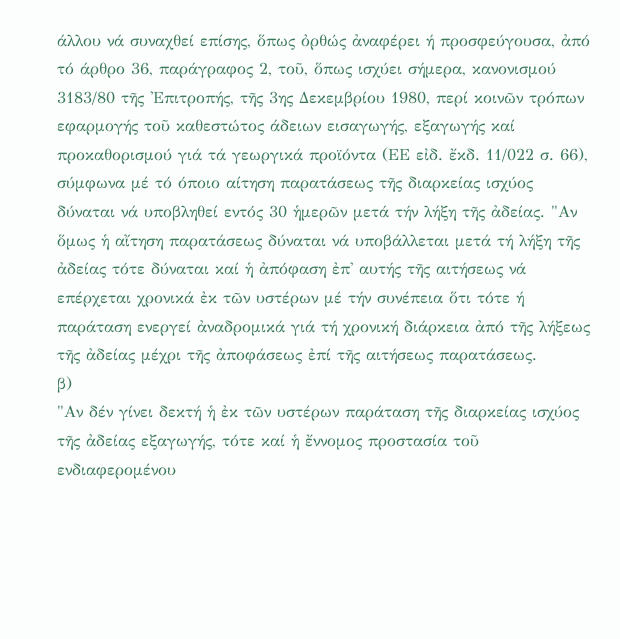άλλου νά συναχθεί επίσης, ὅπως ὀρθώς ἀναφέρει ή προσφεύγουσα, ἀπό τό άρθρο 36, παράγραφος 2, τοῦ, ὅπως ισχύει σήμερα, κανονισμού 3183/80 τῆς 'Επιτροπής, τῆς 3ης Δεκεμβρίου 1980, περί κοινῶν τρόπων εφαρμογής τοῦ καθεστώτος άδειων εισαγωγής, εξαγωγής καί προκαθορισμού γιά τά γεωργικά προϊόντα (ΕΕ εἰδ. ἔκδ. 11/022 σ. 66), σύμφωνα μέ τό όποιο αίτηση παρατάσεως τῆς διαρκείας ισχύος δύναται νά υποβληθεί εντός 30 ἡμερῶν μετά τήν λήξη τῆς ἀδείας. "Αν ὅμως ἡ αἴτηση παρατάσεως δύναται νά υποβάλλεται μετά τή λήξη τῆς ἀδείας τότε δύναται καί ἡ ἀπόφαση ἐπ' αυτής τῆς αιτήσεως νά επέρχεται χρονικά ἐκ τῶν υστέρων μέ τήν συνέπεια ὅτι τότε ή παράταση ενεργεί ἀναδρομικά γιά τή χρονική διάρκεια ἀπό τῆς λήξεως τῆς ἀδείας μέχρι τῆς ἀποφάσεως ἐπί τῆς αιτήσεως παρατάσεως.
β)
"Αν δέν γίνει δεκτή ἡ ἐκ τῶν υστέρων παράταση τῆς διαρκείας ισχύος τῆς ἀδείας εξαγωγής, τότε καί ἡ ἔννομος προστασία τοῦ ενδιαφερομένου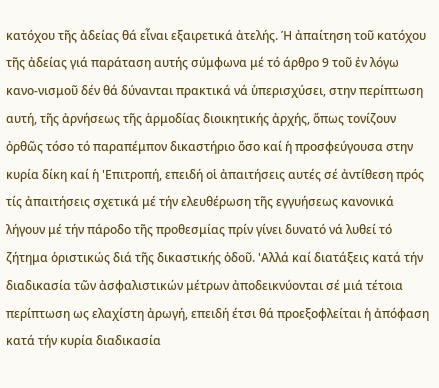κατόχου τῆς ἀδείας θά εἶναι εξαιρετικά ἀτελής. Ή ἀπαίτηση τοῦ κατόχου τῆς ἀδείας γιά παράταση αυτής σύμφωνα μέ τό άρθρο 9 τοῦ ἐν λόγω κανο-νισμοῦ δέν θά δύνανται πρακτικά νά ὑπερισχύσει, στην περίπτωση αυτή, τῆς ἀρνήσεως τῆς ἁρμοδίας διοικητικής ἀρχής, ὅπως τονίζουν ὀρθῶς τόσο τό παραπέμπον δικαστήριο ὅσο καί ἡ προσφεύγουσα στην κυρία δίκη καί ἡ 'Επιτροπή, επειδή οἱ ἀπαιτήσεις αυτές σέ ἀντίθεση πρός τίς ἀπαιτήσεις σχετικά μέ τήν ελευθέρωση τῆς εγγυήσεως κανονικά λήγουν μέ τήν πάροδο τῆς προθεσμίας πρίν γίνει δυνατό νά λυθεί τό ζήτημα ὁριστικώς διά τῆς δικαστικής ὁδοῦ. 'Αλλά καί διατάξεις κατά τήν διαδικασία τῶν ἀσφαλιστικών μέτρων ἀποδεικνύονται σέ μιά τέτοια περίπτωση ως ελαχίστη ἀρωγή, επειδή έτσι θά προεξοφλείται ἡ ἀπόφαση κατά τήν κυρία διαδικασία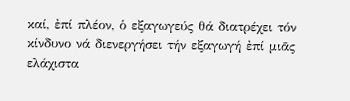καί, ἐπί πλέον, ὁ εξαγωγεύς θά διατρέχει τόν κίνδυνο νά διενεργήσει τήν εξαγωγή ἐπί μιᾶς ελάχιστα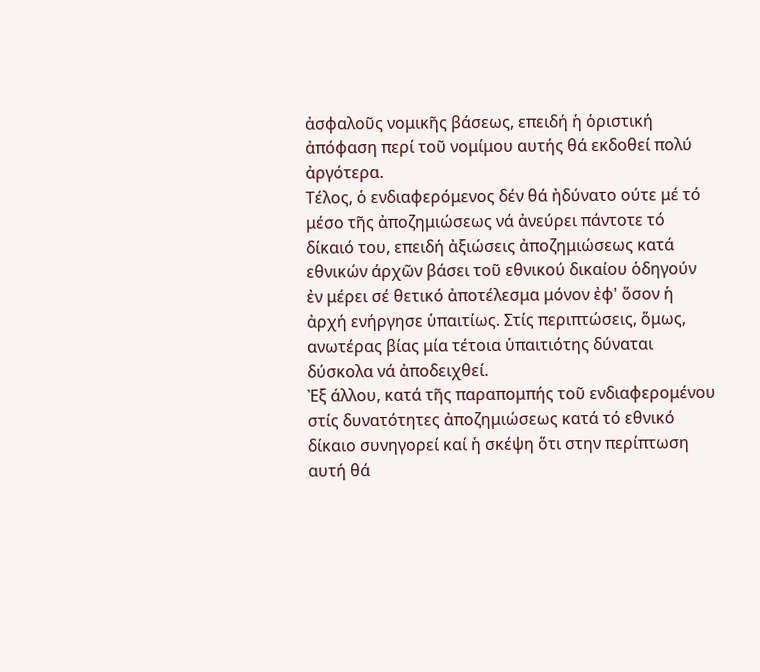ἀσφαλοῦς νομικῆς βάσεως, επειδή ἡ ὁριστική ἀπόφαση περί τοῦ νομίμου αυτής θά εκδοθεί πολύ ἀργότερα.
Τέλος, ὁ ενδιαφερόμενος δέν θά ἠδύνατο ούτε μέ τό μέσο τῆς ἀποζημιώσεως νά ἀνεύρει πάντοτε τό δίκαιό του, επειδή ἀξιώσεις ἀποζημιώσεως κατά εθνικών άρχῶν βάσει τοῦ εθνικού δικαίου ὁδηγούν ἐν μέρει σέ θετικό ἀποτέλεσμα μόνον ἐφ' ὅσον ἡ ἀρχή ενήργησε ὑπαιτίως. Στίς περιπτώσεις, ὅμως, ανωτέρας βίας μία τέτοια ὑπαιτιότης δύναται δύσκολα νά ἀποδειχθεί.
Ἐξ άλλου, κατά τῆς παραπομπής τοῦ ενδιαφερομένου στίς δυνατότητες ἀποζημιώσεως κατά τό εθνικό δίκαιο συνηγορεί καί ἡ σκέψη ὅτι στην περίπτωση αυτή θά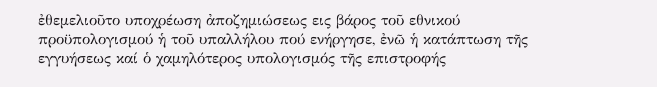ἐθεμελιοῦτο υποχρέωση ἀποζημιώσεως εις βάρος τοῦ εθνικού προϋπολογισμού ἡ τοῦ υπαλλήλου πού ενήργησε, ἐνῶ ἡ κατάπτωση τῆς εγγυήσεως καί ὁ χαμηλότερος υπολογισμός τῆς επιστροφής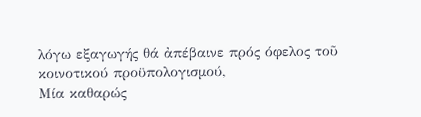λόγω εξαγωγής θά ἀπέβαινε πρός όφελος τοῦ κοινοτικού προϋπολογισμού,
Μία καθαρώς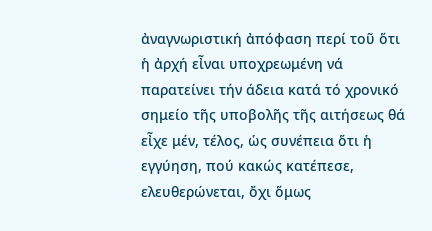ἀναγνωριστική ἀπόφαση περί τοῦ ὅτι ἡ ἀρχή εἶναι υποχρεωμένη νά παρατείνει τήν άδεια κατά τό χρονικό σημείο τῆς υποβολῆς τῆς αιτήσεως θά εἶχε μέν, τέλος, ὡς συνέπεια ὅτι ἡ εγγύηση, πού κακώς κατέπεσε, ελευθερώνεται, ὄχι ὅμως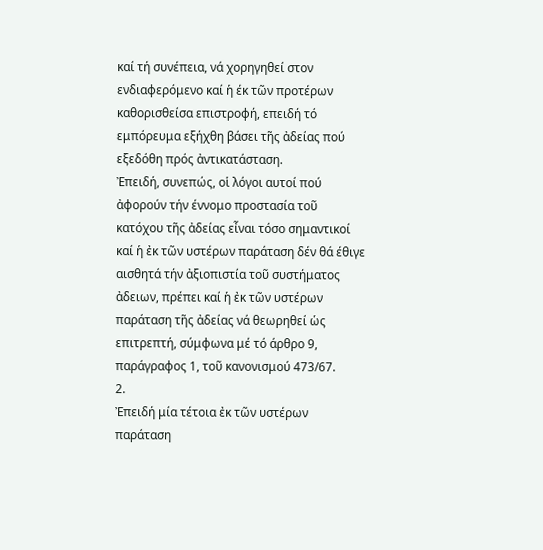καί τή συνέπεια, νά χορηγηθεί στον ενδιαφερόμενο καί ἡ έκ τῶν προτέρων καθορισθείσα επιστροφή, επειδή τό εμπόρευμα εξήχθη βάσει τῆς ἀδείας πού εξεδόθη πρός ἀντικατάσταση.
Ἐπειδή, συνεπώς, οἱ λόγοι αυτοί πού ἀφορούν τήν έννομο προστασία τοῦ κατόχου τῆς ἀδείας εἶναι τόσο σημαντικοί καί ἡ ἐκ τῶν υστέρων παράταση δέν θά έθιγε αισθητά τήν ἀξιοπιστία τοῦ συστήματος ἀδειων, πρέπει καί ἡ ἐκ τῶν υστέρων παράταση τῆς ἀδείας νά θεωρηθεί ὡς επιτρεπτή, σύμφωνα μέ τό άρθρο 9, παράγραφος 1, τοῦ κανονισμού 473/67.
2.
Ἐπειδή μία τέτοια ἐκ τῶν υστέρων παράταση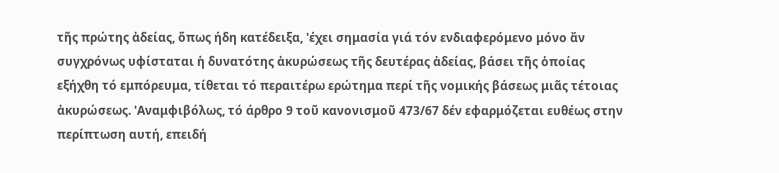τῆς πρώτης ἀδείας, ὅπως ήδη κατέδειξα, 'έχει σημασία γιά τόν ενδιαφερόμενο μόνο ἄν συγχρόνως υφίσταται ἡ δυνατότης ἀκυρώσεως τῆς δευτέρας ἀδείας, βάσει τῆς ὁποίας εξήχθη τό εμπόρευμα, τίθεται τό περαιτέρω ερώτημα περί τῆς νομικής βάσεως μιᾶς τέτοιας ἀκυρώσεως. 'Αναμφιβόλως, τό άρθρο 9 τοῦ κανονισμοῦ 473/67 δέν εφαρμόζεται ευθέως στην περίπτωση αυτή, επειδή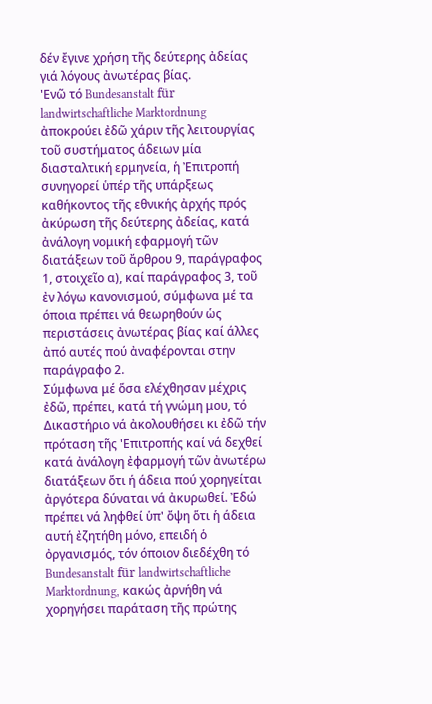δέν ἔγινε χρήση τῆς δεύτερης ἀδείας γιά λόγους ἀνωτέρας βίας.
'Ενῶ τό Bundesanstalt für landwirtschaftliche Marktordnung ἀποκρούει ἐδῶ χάριν τῆς λειτουργίας τοῦ συστήματος άδειων μία διασταλτική ερμηνεία, ἡ Ἐπιτροπή συνηγορεί ὑπέρ τῆς υπάρξεως καθήκοντος τῆς εθνικής ἀρχής πρός ἀκύρωση τῆς δεύτερης ἀδείας, κατά ἀνάλογη νομική εφαρμογή τῶν διατάξεων τοῦ ἄρθρου 9, παράγραφος 1, στοιχεῖο α), καί παράγραφος 3, τοῦ ἐν λόγω κανονισμού, σύμφωνα μέ τα όποια πρέπει νά θεωρηθούν ὡς περιστάσεις ἀνωτέρας βίας καί άλλες ἀπό αυτές πού ἀναφέρονται στην παράγραφο 2.
Σύμφωνα μέ ὅσα ελέχθησαν μέχρις ἐδῶ, πρέπει, κατά τή γνώμη μου, τό Δικαστήριο νά ἀκολουθήσει κι ἐδῶ τήν πρόταση τῆς 'Επιτροπής καί νά δεχθεί κατά ἀνάλογη ἐφαρμογή τῶν ἀνωτέρω διατάξεων ὅτι ή άδεια πού χορηγείται ἀργότερα δύναται νά ἀκυρωθεί. Ἐδώ πρέπει νά ληφθεί ὑπ' ὄψη ὅτι ἡ άδεια αυτή ἐζητήθη μόνο, επειδή ὁ ὀργανισμός, τόν όποιον διεδέχθη τό Bundesanstalt für landwirtschaftliche Marktordnung, κακώς ἀρνήθη νά χορηγήσει παράταση τῆς πρώτης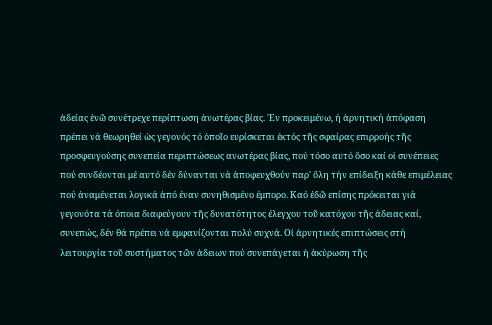ἀδείας ἐνῶ συνέτρεχε περίπτωση ἀνωτέρας βίας. 'Εν προκειμένω, ή ἀρνητική ἀπόφαση πρέπει νά θεωρηθεί ὡς γεγονός τό ὁποῖο ευρίσκεται έκτός τῆς σφαίρας επιρροής τῆς προσφευγούσης συνεπεία περιπτώσεως ανωτέρας βίας, πού τόσο αυτό ὅσο καί οἱ συνέπειες πού συνδέονται μέ αυτό δέν δύνανται νά ἀποφευχθούν παρ' ὄλη τήν επίδειξη κάθε επιμέλειας πού ἀναμένεται λογικά ἀπό έναν συνηθισμένο έμπορο. Καό ἐδῶ επίσης πρόκειται γιά γεγονότα τά όποια διαφεύγουν τῆς δυνατότητος έλεγχου τοῦ κατόχου τῆς άδειας καί, συνεπώς, δέν θά πρέπει νά εμφανίζονται πολύ συχνά. Οἰ ἀρνητικές επιπτώσεις στή λειτουργία τοῦ συστήματος τῶν ἀδειων πού συνεπάγεται ἡ ἀκύρωση τῆς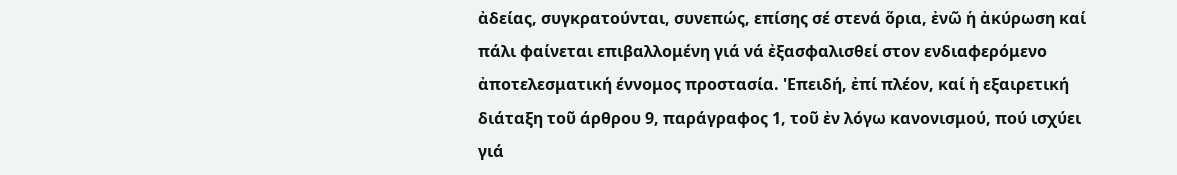ἀδείας, συγκρατούνται, συνεπώς, επίσης σέ στενά ὅρια, ἐνῶ ἡ ἀκύρωση καί πάλι φαίνεται επιβαλλομένη γιά νά ἐξασφαλισθεί στον ενδιαφερόμενο ἀποτελεσματική έννομος προστασία. 'Επειδή, ἐπί πλέον, καί ἡ εξαιρετική διάταξη τοῦ άρθρου 9, παράγραφος 1, τοῦ ἐν λόγω κανονισμού, πού ισχύει γιά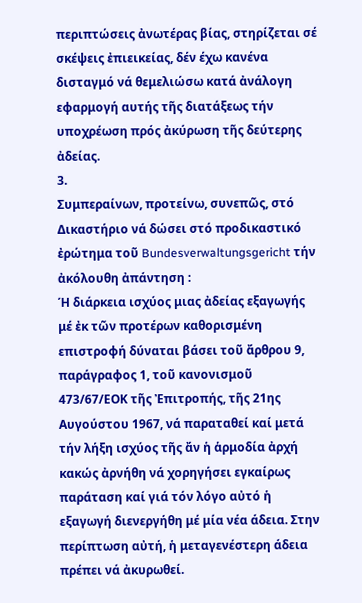περιπτώσεις ἀνωτέρας βίας, στηρίζεται σέ σκέψεις ἐπιεικείας, δέν έχω κανένα δισταγμό νά θεμελιώσω κατά ἀνάλογη εφαρμογή αυτής τῆς διατάξεως τήν υποχρέωση πρός ἀκύρωση τῆς δεύτερης ἀδείας.
3.
Συμπεραίνων, προτείνω, συνεπῶς, στό Δικαστήριο νά δώσει στό προδικαστικό ἐρώτημα τοῦ Bundesverwaltungsgericht τήν ἀκόλουθη ἀπάντηση :
Ή διάρκεια ισχύος μιας ἀδείας εξαγωγής μέ ἐκ τῶν προτέρων καθορισμένη επιστροφή δύναται βάσει τοῦ ἄρθρου 9, παράγραφος 1, τοῦ κανονισμοῦ 473/67/ΕΟΚ τῆς Ἐπιτροπής, τῆς 21ης Αυγούστου 1967, νά παραταθεί καί μετά τήν λήξη ισχύος τῆς ἄν ἡ ἁρμοδία ἀρχή κακώς ἀρνήθη νά χορηγήσει εγκαίρως παράταση καί γιά τόν λόγο αὐτό ἡ εξαγωγή διενεργήθη μέ μία νέα άδεια. Στην περίπτωση αὐτή, ἡ μεταγενέστερη άδεια πρέπει νά ἀκυρωθεί.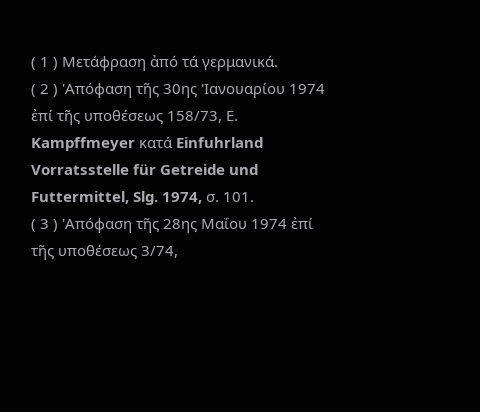( 1 ) Μετάφραση ἀπό τά γερμανικά.
( 2 ) 'Απόφαση τῆς 30ης 'Ιανουαρίου 1974 ἐπί τῆς υποθέσεως 158/73, Ε. Kampffmeyer κατά Einfuhrland Vorratsstelle für Getreide und Futtermittel, Slg. 1974, σ. 101.
( 3 ) 'Απόφαση τῆς 28ης Μαΐου 1974 ἐπί τῆς υποθέσεως 3/74,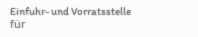Einfuhr- und Vorratsstelle für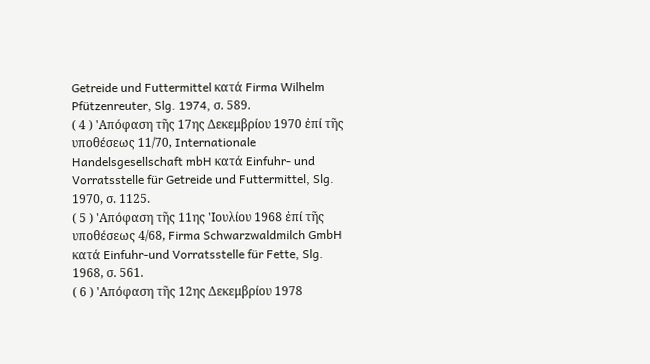Getreide und Futtermittel κατά Firma Wilhelm Pfützenreuter, Slg. 1974, σ. 589.
( 4 ) 'Απόφαση τῆς 17ης Δεκεμβρίου 1970 ἐπί τῆς υποθέσεως 11/70, Internationale Handelsgesellschaft mbH κατά Einfuhr- und Vorratsstelle für Getreide und Futtermittel, Slg. 1970, σ. 1125.
( 5 ) 'Απόφαση τῆς 11ης 'Ιουλίου 1968 ἐπί τῆς υποθέσεως 4/68, Firma Schwarzwaldmilch GmbH κατά Einfuhr-und Vorratsstelle für Fette, Slg. 1968, σ. 561.
( 6 ) 'Απόφαση τῆς 12ης Δεκεμβρίου 1978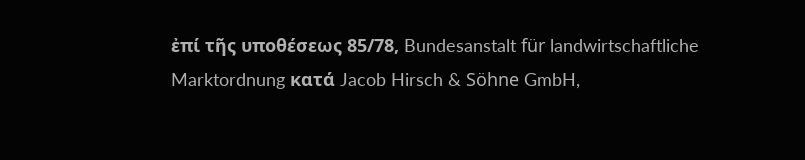ἐπί τῆς υποθέσεως 85/78, Bundesanstalt für landwirtschaftliche Marktordnung κατά Jacob Hirsch & Söhne GmbH,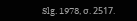Slg. 1978, σ. 2517.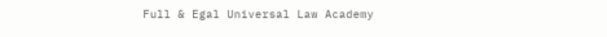Full & Egal Universal Law Academy